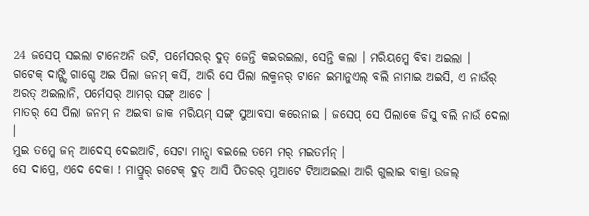24 ଜସେପ୍ ସଇଲା ଟାନେଅନି ଉଟି, ପର୍ମେସରର୍ ଦୁତ୍ ଜେନ୍ତି କଇରଇଲା, ସେନ୍ତି କଲା । ମରିୟମ୍କେ ବିବା ଅଇଲା ।
ଗଟେକ୍ ଦାଙ୍ଗ୍ଡି ଗାଗ୍ଡେ ଅଇ ପିଲା ଜନମ୍ କର୍ସି, ଆରି ସେ ପିଲା ଲକ୍ମନର୍ ଟାନେ ଇମାନୁଏଲ୍ ବଲି ନାମାଇ ଅଇସି, ଏ ନାଉଁର୍ ଅରତ୍ ଅଇଲାନି, ପର୍ମେସର୍ ଆମର୍ ସଙ୍ଗ୍ ଆଚେ ।
ମାତର୍ ସେ ପିଲା ଜନମ୍ ନ ଅଇବା ଜାକ ମରିୟମ୍ ସଙ୍ଗ୍ ସୁଆବସା କରେନାଇ । ଜସେପ୍ ସେ ପିଲାକେ ଜିସୁ ବଲି ନାଉଁ ଦେଲା ।
ମୁଇ ତମ୍କେ ଜନ୍ ଆଦେସ୍ ଦେଇଆଚି, ସେଟା ମାନ୍ସା ବଇଲେ ତମେ ମର୍ ମଇତର୍ମନ୍ ।
ସେ ଦାପ୍ରେ, ଏଦେ ଦେକା ! ମାପ୍ରୁର୍ ଗଟେକ୍ ଦୁତ୍ ଆସି ପିତରର୍ ମୁଆଟେ ଟିଆଅଇଲା ଆରି ଗୁଲାଇ ବାକ୍ରା ଉଜଲ୍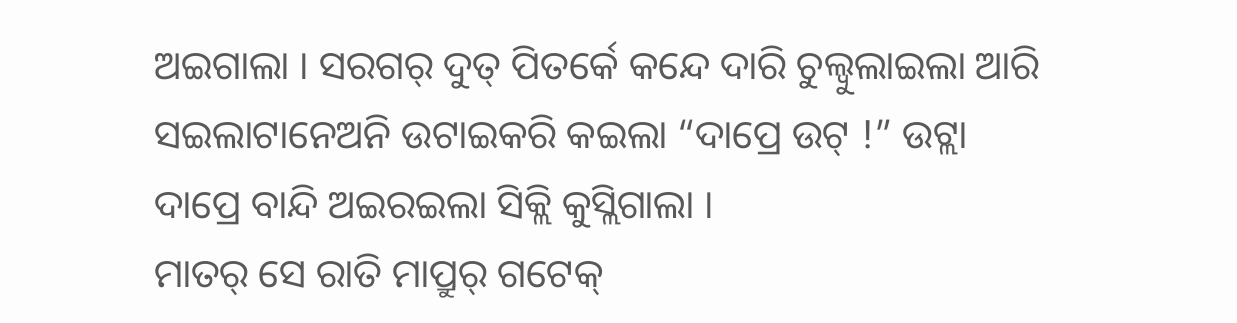ଅଇଗାଲା । ସରଗର୍ ଦୁତ୍ ପିତର୍କେ କନ୍ଦେ ଦାରି ଚୁଲ୍ବୁଲାଇଲା ଆରି ସଇଲାଟାନେଅନି ଉଟାଇକରି କଇଲା “ଦାପ୍ରେ ଉଟ୍ !” ଉଟ୍ଲା ଦାପ୍ରେ ବାନ୍ଦି ଅଇରଇଲା ସିକ୍ଲି କୁସ୍ଲିଗାଲା ।
ମାତର୍ ସେ ରାତି ମାପ୍ରୁର୍ ଗଟେକ୍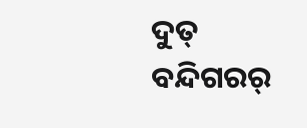ଦୁତ୍ ବନ୍ଦିଗରର୍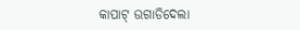କାପାଟ୍ ଉଗାଡିଦେଲା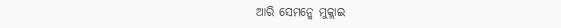ଆରି ସେମନ୍କେ ମୁକ୍ଲାଇ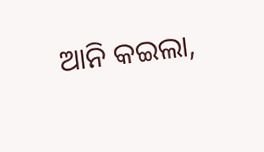ଆନି କଇଲା,